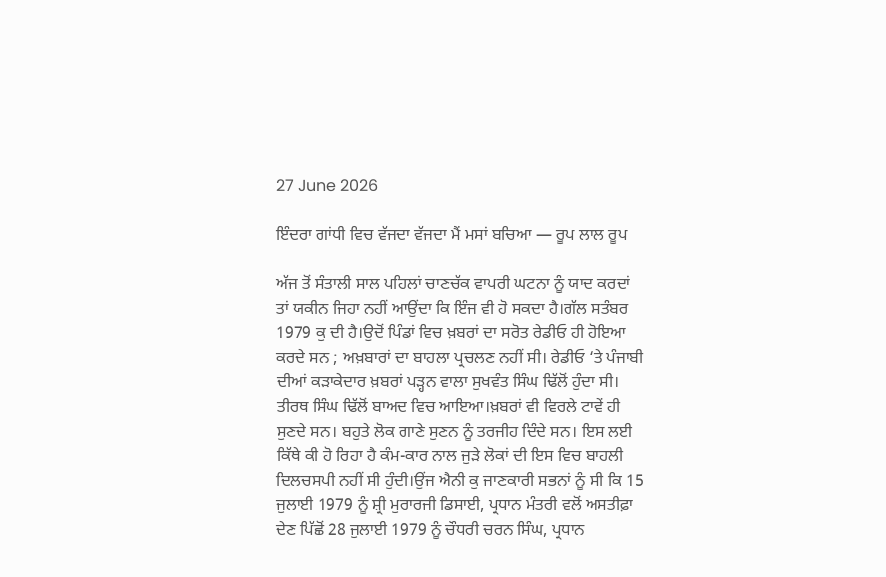27 June 2026

ਇੰਦਰਾ ਗਾਂਧੀ ਵਿਚ ਵੱਜਦਾ ਵੱਜਦਾ ਮੈਂ ਮਸਾਂ ਬਚਿਆ — ਰੂਪ ਲਾਲ ਰੂਪ

ਅੱਜ ਤੋਂ ਸੰਤਾਲੀ ਸਾਲ ਪਹਿਲਾਂ ਚਾਣਚੱਕ ਵਾਪਰੀ ਘਟਨਾ ਨੂੰ ਯਾਦ ਕਰਦਾਂ ਤਾਂ ਯਕੀਨ ਜਿਹਾ ਨਹੀਂ ਆਉਂਦਾ ਕਿ ਇੰਜ ਵੀ ਹੋ ਸਕਦਾ ਹੈ।ਗੱਲ ਸਤੰਬਰ 1979 ਕੁ ਦੀ ਹੈ।ਉਦੋਂ ਪਿੰਡਾਂ ਵਿਚ ਖ਼ਬਰਾਂ ਦਾ ਸਰੋਤ ਰੇਡੀਓ ਹੀ ਹੋਇਆ ਕਰਦੇ ਸਨ ; ਅਖ਼ਬਾਰਾਂ ਦਾ ਬਾਹਲਾ ਪ੍ਰਚਲਣ ਨਹੀਂ ਸੀ। ਰੇਡੀਓ ‘ਤੇ ਪੰਜਾਬੀ ਦੀਆਂ ਕੜਾਕੇਦਾਰ ਖ਼ਬਰਾਂ ਪੜ੍ਹਨ ਵਾਲਾ ਸੁਖਵੰਤ ਸਿੰਘ ਢਿੱਲੋਂ ਹੁੰਦਾ ਸੀ। ਤੀਰਥ ਸਿੰਘ ਢਿੱਲੋਂ ਬਾਅਦ ਵਿਚ ਆਇਆ।ਖ਼ਬਰਾਂ ਵੀ ਵਿਰਲੇ ਟਾਵੇਂ ਹੀ ਸੁਣਦੇ ਸਨ। ਬਹੁਤੇ ਲੋਕ ਗਾਣੇ ਸੁਣਨ ਨੂੰ ਤਰਜੀਹ ਦਿੰਦੇ ਸਨ। ਇਸ ਲਈ ਕਿੱਥੇ ਕੀ ਹੋ ਰਿਹਾ ਹੈ ਕੰਮ-ਕਾਰ ਨਾਲ ਜੁੜੇ ਲੋਕਾਂ ਦੀ ਇਸ ਵਿਚ ਬਾਹਲੀ ਦਿਲਚਸਪੀ ਨਹੀਂ ਸੀ ਹੁੰਦੀ।ਉਂਜ ਐਨੀ ਕੁ ਜਾਣਕਾਰੀ ਸਭਨਾਂ ਨੂੰ ਸੀ ਕਿ 15 ਜੁਲਾਈ 1979 ਨੂੰ ਸ਼੍ਰੀ ਮੁਰਾਰਜੀ ਡਿਸਾਈ, ਪ੍ਰਧਾਨ ਮੰਤਰੀ ਵਲੋਂ ਅਸਤੀਫ਼ਾ ਦੇਣ ਪਿੱਛੋਂ 28 ਜੁਲਾਈ 1979 ਨੂੰ ਚੌਧਰੀ ਚਰਨ ਸਿੰਘ, ਪ੍ਰਧਾਨ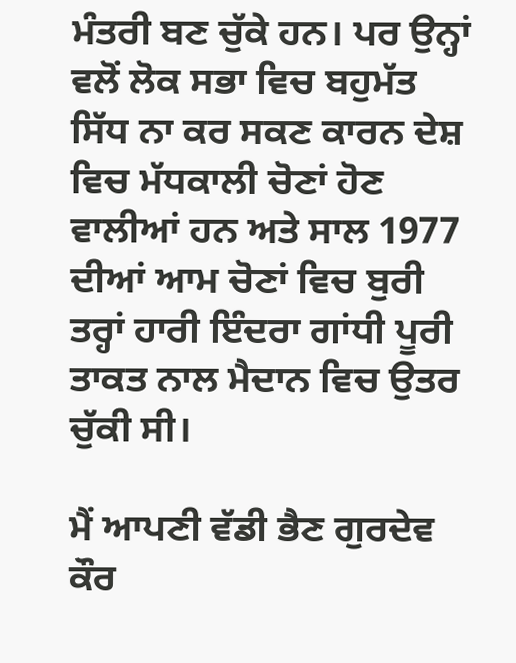ਮੰਤਰੀ ਬਣ ਚੁੱਕੇ ਹਨ। ਪਰ ਉਨ੍ਹਾਂ ਵਲੋਂ ਲੋਕ ਸਭਾ ਵਿਚ ਬਹੁਮੱਤ ਸਿੱਧ ਨਾ ਕਰ ਸਕਣ ਕਾਰਨ ਦੇਸ਼ ਵਿਚ ਮੱਧਕਾਲੀ ਚੋਣਾਂ ਹੋਣ ਵਾਲੀਆਂ ਹਨ ਅਤੇ ਸਾਲ 1977 ਦੀਆਂ ਆਮ ਚੋਣਾਂ ਵਿਚ ਬੁਰੀ ਤਰ੍ਹਾਂ ਹਾਰੀ ਇੰਦਰਾ ਗਾਂਧੀ ਪੂਰੀ ਤਾਕਤ ਨਾਲ ਮੈਦਾਨ ਵਿਚ ਉਤਰ ਚੁੱਕੀ ਸੀ।

ਮੈਂ ਆਪਣੀ ਵੱਡੀ ਭੈਣ ਗੁਰਦੇਵ ਕੌਰ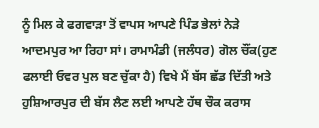ਨੂੰ ਮਿਲ ਕੇ ਫਗਵਾੜਾ ਤੋਂ ਵਾਪਸ ਆਪਣੇ ਪਿੰਡ ਭੇਲਾਂ ਨੇੜੇ ਆਦਮਪੁਰ ਆ ਰਿਹਾ ਸਾਂ। ਰਾਮਾਮੰਡੀ (ਜਲੰਧਰ) ਗੋਲ ਚੌਂਕ(ਹੁਣ ਫਲਾਈ ਓਵਰ ਪੁਲ ਬਣ ਚੁੱਕਾ ਹੈ) ਵਿਖੇ ਮੈਂ ਬੱਸ ਛੱਡ ਦਿੱਤੀ ਅਤੇ ਹੁਸ਼ਿਆਰਪੁਰ ਦੀ ਬੱਸ ਲੈਣ ਲਈ ਆਪਣੇ ਹੱਥ ਚੌਕ ਕਰਾਸ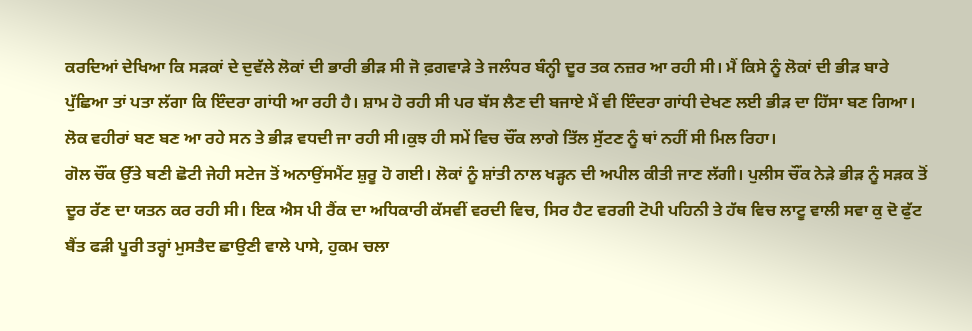ਕਰਦਿਆਂ ਦੇਖਿਆ ਕਿ ਸੜਕਾਂ ਦੇ ਦੁਵੱਲੇ ਲੋਕਾਂ ਦੀ ਭਾਰੀ ਭੀੜ ਸੀ ਜੋ ਫ਼ਗਵਾੜੇ ਤੇ ਜਲੰਧਰ ਬੰਨ੍ਹੀ ਦੂਰ ਤਕ ਨਜ਼ਰ ਆ ਰਹੀ ਸੀ। ਮੈਂ ਕਿਸੇ ਨੂੰ ਲੋਕਾਂ ਦੀ ਭੀੜ ਬਾਰੇ ਪੁੱਛਿਆ ਤਾਂ ਪਤਾ ਲੱਗਾ ਕਿ ਇੰਦਰਾ ਗਾਂਧੀ ਆ ਰਹੀ ਹੈ। ਸ਼ਾਮ ਹੋ ਰਹੀ ਸੀ ਪਰ ਬੱਸ ਲੈਣ ਦੀ ਬਜਾਏ ਮੈਂ ਵੀ ਇੰਦਰਾ ਗਾਂਧੀ ਦੇਖਣ ਲਈ ਭੀੜ ਦਾ ਹਿੱਸਾ ਬਣ ਗਿਆ। ਲੋਕ ਵਹੀਰਾਂ ਬਣ ਬਣ ਆ ਰਹੇ ਸਨ ਤੇ ਭੀੜ ਵਧਦੀ ਜਾ ਰਹੀ ਸੀ।ਕੁਝ ਹੀ ਸਮੇਂ ਵਿਚ ਚੌਂਕ ਲਾਗੇ ਤਿੱਲ ਸੁੱਟਣ ਨੂੰ ਥਾਂ ਨਹੀਂ ਸੀ ਮਿਲ ਰਿਹਾ।
ਗੋਲ ਚੌਂਕ ਉੱਤੇ ਬਣੀ ਛੋਟੀ ਜੇਹੀ ਸਟੇਜ ਤੋਂ ਅਨਾਉਂਸਮੈਂਟ ਸ਼ੁਰੂ ਹੋ ਗਈ। ਲੋਕਾਂ ਨੂੰ ਸ਼ਾਂਤੀ ਨਾਲ ਖੜ੍ਹਨ ਦੀ ਅਪੀਲ ਕੀਤੀ ਜਾਣ ਲੱਗੀ। ਪੁਲੀਸ ਚੌਂਕ ਨੇੜੇ ਭੀੜ ਨੂੰ ਸੜਕ ਤੋਂ ਦੂਰ ਰੱਣ ਦਾ ਯਤਨ ਕਰ ਰਹੀ ਸੀ। ਇਕ ਐਸ ਪੀ ਰੈਂਕ ਦਾ ਅਧਿਕਾਰੀ ਕੱਸਵੀਂ ਵਰਦੀ ਵਿਚ, ਸਿਰ ਹੈਟ ਵਰਗੀ ਟੋਪੀ ਪਹਿਨੀ ਤੇ ਹੱਥ ਵਿਚ ਲਾਟੂ ਵਾਲੀ ਸਵਾ ਕੁ ਦੋ ਫੁੱਟ ਬੈਂਤ ਫੜੀ ਪੂਰੀ ਤਰ੍ਹਾਂ ਮੁਸਤੈਦ ਛਾਉਣੀ ਵਾਲੇ ਪਾਸੇ, ਹੁਕਮ ਚਲਾ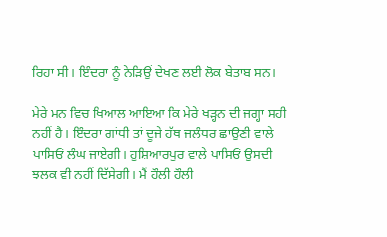ਰਿਹਾ ਸੀ। ਇੰਦਰਾ ਨੂੰ ਨੇੜਿਉਂ ਦੇਖਣ ਲਈ ਲੋਕ ਬੇਤਾਬ ਸਨ।

ਮੇਰੇ ਮਨ ਵਿਚ ਖਿਆਲ ਆਇਆ ਕਿ ਮੇਰੇ ਖੜ੍ਹਨ ਦੀ ਜਗ੍ਹਾ ਸਹੀ ਨਹੀਂ ਹੈ। ਇੰਦਰਾ ਗਾਂਧੀ ਤਾਂ ਦੂਜੇ ਹੱਥ ਜਲੰਧਰ ਛਾਉਣੀ ਵਾਲੇ ਪਾਸਿਓਂ ਲੰਘ ਜਾਏਗੀ। ਹੁਸ਼ਿਆਰਪੁਰ ਵਾਲੇ ਪਾਸਿਓਂ ਉਸਦੀ ਝਲਕ ਵੀ ਨਹੀਂ ਦਿੱਸੇਗੀ। ਮੈਂ ਹੌਲੀ ਹੌਲੀ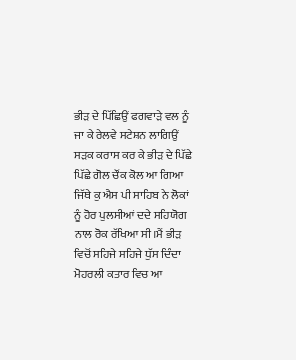ਭੀੜ ਦੇ ਪਿੱਛਿਉਂ ਫਗਵਾੜੇ ਵਲ ਨੂੰ ਜਾ ਕੇ ਰੇਲਵੇ ਸਟੇਸ਼ਨ ਲਾਗਿਉਂ ਸੜਕ ਕਰਾਸ ਕਰ ਕੇ ਭੀੜ ਦੇ ਪਿੱਛੇ ਪਿੱਛੇ ਗੋਲ ਚੌਂਕ ਕੋਲ ਆ ਗਿਆ ਜਿੱਥੇ ਕੁ ਐਸ ਪੀ ਸਾਹਿਬ ਨੇ ਲੋਕਾਂ ਨੂੰ ਹੋਰ ਪੁਲਸੀਆਂ ਦਦੇ ਸਹਿਯੋਗ ਨਾਲ ਰੋਕ ਰੱਖਿਆ ਸੀ।ਮੈਂ ਭੀੜ ਵਿਚੋਂ ਸਹਿਜੇ ਸਹਿਜੇ ਧੁੱਸ ਦਿੰਦਾ ਮੋਹਰਲੀ ਕਤਾਰ ਵਿਚ ਆ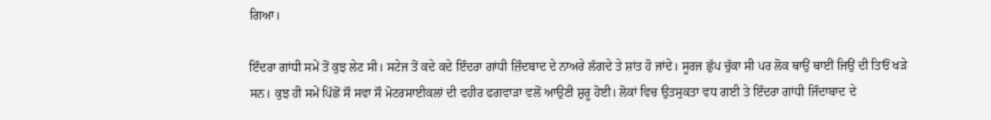ਗਿਆ।

ਇੰਦਰਾ ਗਾਂਧੀ ਸਮੇਂ ਤੋਂ ਕੁਝ ਲੇਟ ਸੀ। ਸਟੇਜ ਤੋਂ ਕਦੇ ਕਦੇ ਇੰਦਰਾ ਗਾਂਧੀ ਜ਼ਿੰਦਬਾਦ ਦੇ ਨਾਅਰੇ ਲੱਗਦੇ ਤੇ ਸ਼ਾਂਤ ਹੋ ਜਾਂਦੇ। ਸੂਰਜ ਛੁੱਪ ਚੁੱਕਾ ਸੀ ਪਰ ਲੋਕ ਥਾਉਂ ਥਾਈਂ ਜਿਉਂ ਦੀ ਤਿਓਂ ਖੜੇ ਸਨ। ਕੁਝ ਹੀ ਸਮੇਂ ਪਿੱਛੋਂ ਸੌ ਸਵਾ ਸੌ ਮੋਟਰਸਾਈਕਲਾਂ ਦੀ ਵਹੀਰ ਫਗਵਾੜਾ ਵਲੋਂ ਆਉਣੀ ਸ਼ੁਰੂ ਹੋਈ। ਲੋਕਾਂ ਵਿਚ ਉਤਸੁਕਤਾ ਵਧ ਗਈ ਤੇ ਇੰਦਰਾ ਗਾਂਧੀ ਜਿੰਦਾਬਾਦ ਦੇ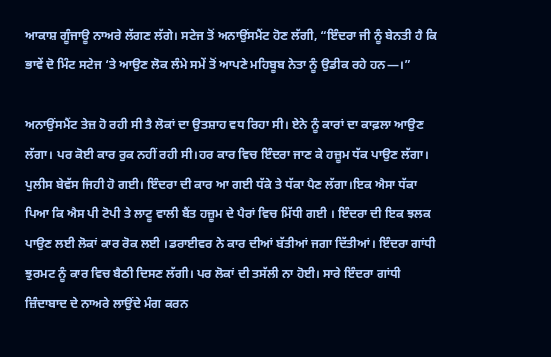ਆਕਾਸ਼ ਗੂੰਜਾਊ ਨਾਅਰੇ ਲੱਗਣ ਲੱਗੇ। ਸਟੇਜ ਤੋਂ ਅਨਾਉਂਸਮੈਂਟ ਹੋਣ ਲੱਗੀ, “ਇੰਦਰਾ ਜੀ ਨੂੰ ਬੇਨਤੀ ਹੈ ਕਿ ਭਾਵੇਂ ਦੋ ਮਿੰਟ ਸਟੇਜ ‘ਤੇ ਆਉਣ ਲੋਕ ਲੰਮੇ ਸਮੇਂ ਤੋਂ ਆਪਣੇ ਮਹਿਬੂਬ ਨੇਤਾ ਨੂੰ ਉਡੀਕ ਰਹੇ ਹਨ—।”

ਅਨਾਉਂਸਮੈਂਟ ਤੇਜ਼ ਹੋ ਰਹੀ ਸੀ ਤੈ ਲੋਕਾਂ ਦਾ ਉਤਸ਼ਾਹ ਵਧ ਰਿਹਾ ਸੀ। ਏਨੇ ਨੂੰ ਕਾਰਾਂ ਦਾ ਕਾਫ਼ਲਾ ਆਉਣ ਲੱਗਾ। ਪਰ ਕੋਈ ਕਾਰ ਰੁਕ ਨਹੀਂ ਰਹੀ ਸੀ।ਹਰ ਕਾਰ ਵਿਚ ਇੰਦਰਾ ਜਾਣ ਕੇ ਹਜ਼ੂਮ ਧੱਕ ਪਾਉਣ ਲੱਗਾ। ਪੁਲੀਸ ਬੇਵੱਸ ਜਿਹੀ ਹੋ ਗਈ। ਇੰਦਰਾ ਦੀ ਕਾਰ ਆ ਗਈ ਧੱਕੇ ਤੇ ਧੱਕਾ ਪੈਣ ਲੱਗਾ।ਇਕ ਐਸਾ ਧੱਕਾ ਪਿਆ ਕਿ ਐਸ ਪੀ ਟੋਪੀ ਤੇ ਲਾਟੂ ਵਾਲੀ ਬੈਂਤ ਹਜ਼ੂਮ ਦੇ ਪੈਰਾਂ ਵਿਚ ਮਿੱਧੀ ਗਈ । ਇੰਦਰਾ ਦੀ ਇਕ ਝਲਕ ਪਾਉਣ ਲਈ ਲੋਕਾਂ ਕਾਰ ਰੋਕ ਲਈ ।ਡਰਾਈਵਰ ਨੇ ਕਾਰ ਦੀਆਂ ਬੱਤੀਆਂ ਜਗਾ ਦਿੱਤੀਆਂ। ਇੰਦਰਾ ਗਾਂਧੀ ਝੁਰਮਟ ਨੂੰ ਕਾਰ ਵਿਚ ਬੈਠੀ ਦਿਸਣ ਲੱਗੀ। ਪਰ ਲੋਕਾਂ ਦੀ ਤਸੱਲੀ ਨਾ ਹੋਈ। ਸਾਰੇ ਇੰਦਰਾ ਗਾਂਧੀ ਜ਼ਿੰਦਾਬਾਦ ਦੇ ਨਾਅਰੇ ਲਾਉਂਦੇ ਮੰਗ ਕਰਨ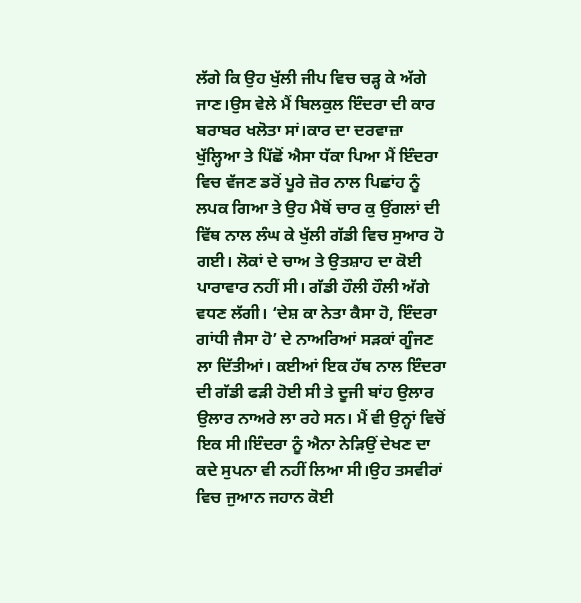ਲੱਗੇ ਕਿ ਉਹ ਖੁੱਲੀ ਜੀਪ ਵਿਚ ਚੜ੍ਹ ਕੇ ਅੱਗੇ ਜਾਣ।ਉਸ ਵੇਲੇ ਮੈਂ ਬਿਲਕੁਲ ਇੰਦਰਾ ਦੀ ਕਾਰ ਬਰਾਬਰ ਖਲੋਤਾ ਸਾਂ।ਕਾਰ ਦਾ ਦਰਵਾਜ਼ਾ ਖੁੱਲ੍ਹਿਆ ਤੇ ਪਿੱਛੋਂ ਐਸਾ ਧੱਕਾ ਪਿਆ ਮੈਂ ਇੰਦਰਾ ਵਿਚ ਵੱਜਣ ਡਰੋਂ ਪੂਰੇ ਜ਼ੋਰ ਨਾਲ ਪਿਛਾਂਹ ਨੂੰ ਲਪਕ ਗਿਆ ਤੇ ਉਹ ਮੈਥੋਂ ਚਾਰ ਕੁ ਉਂਗਲਾਂ ਦੀ ਵਿੱਥ ਨਾਲ ਲੰਘ ਕੇ ਖੁੱਲੀ ਗੱਡੀ ਵਿਚ ਸੁਆਰ ਹੋ ਗਈ। ਲੋਕਾਂ ਦੇ ਚਾਅ ਤੇ ਉਤਸ਼ਾਹ ਦਾ ਕੋਈ ਪਾਰਾਵਾਰ ਨਹੀਂ ਸੀ। ਗੱਡੀ ਹੌਲੀ ਹੌਲੀ ਅੱਗੇ ਵਧਣ ਲੱਗੀ। ‘ਦੇਸ਼ ਕਾ ਨੇਤਾ ਕੈਸਾ ਹੋ, ਇੰਦਰਾ ਗਾਂਧੀ ਜੈਸਾ ਹੋ’ ਦੇ ਨਾਅਰਿਆਂ ਸੜਕਾਂ ਗੂੰਜਣ ਲਾ ਦਿੱਤੀਆਂ। ਕਈਆਂ ਇਕ ਹੱਥ ਨਾਲ ਇੰਦਰਾ ਦੀ ਗੱਡੀ ਫੜੀ ਹੋਈ ਸੀ ਤੇ ਦੂਜੀ ਬਾਂਹ ਉਲਾਰ ਉਲਾਰ ਨਾਅਰੇ ਲਾ ਰਹੇ ਸਨ। ਮੈਂ ਵੀ ਉਨ੍ਹਾਂ ਵਿਚੋਂ ਇਕ ਸੀ।ਇੰਦਰਾ ਨੂੰ ਐਨਾ ਨੇੜਿਉਂ ਦੇਖਣ ਦਾ ਕਦੇ ਸੁਪਨਾ ਵੀ ਨਹੀਂ ਲਿਆ ਸੀ।ਉਹ ਤਸਵੀਰਾਂ ਵਿਚ ਜੁਆਨ ਜਹਾਨ ਕੋਈ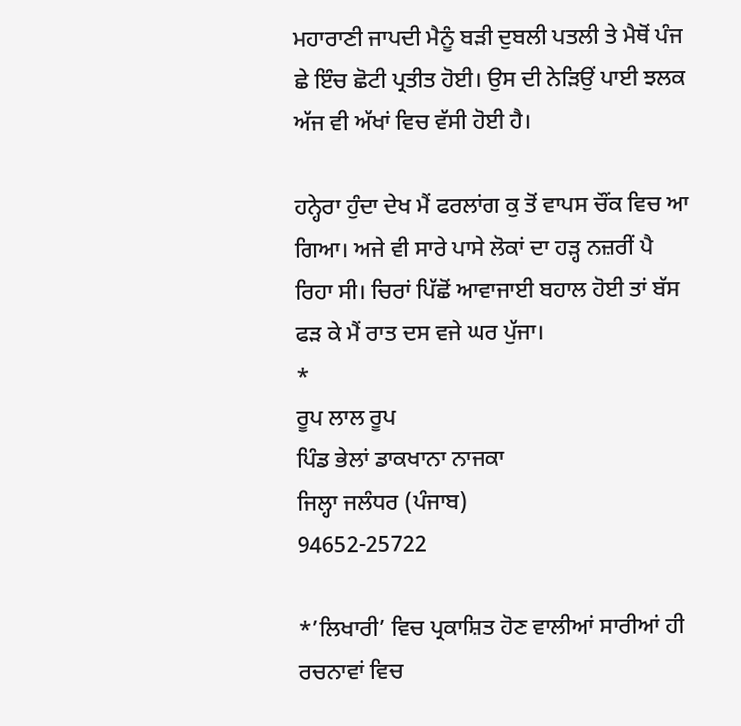ਮਹਾਰਾਣੀ ਜਾਪਦੀ ਮੈਨੂੰ ਬੜੀ ਦੁਬਲੀ ਪਤਲੀ ਤੇ ਮੈਥੋਂ ਪੰਜ ਛੇ ਇੰਚ ਛੋਟੀ ਪ੍ਰਤੀਤ ਹੋਈ। ਉਸ ਦੀ ਨੇੜਿਉਂ ਪਾਈ ਝਲਕ ਅੱਜ ਵੀ ਅੱਖਾਂ ਵਿਚ ਵੱਸੀ ਹੋਈ ਹੈ।

ਹਨ੍ਹੇਰਾ ਹੁੰਦਾ ਦੇਖ ਮੈਂ ਫਰਲਾਂਗ ਕੁ ਤੋਂ ਵਾਪਸ ਚੌਂਕ ਵਿਚ ਆ ਗਿਆ। ਅਜੇ ਵੀ ਸਾਰੇ ਪਾਸੇ ਲੋਕਾਂ ਦਾ ਹੜ੍ਹ ਨਜ਼ਰੀਂ ਪੈ ਰਿਹਾ ਸੀ। ਚਿਰਾਂ ਪਿੱਛੋਂ ਆਵਾਜਾਈ ਬਹਾਲ ਹੋਈ ਤਾਂ ਬੱਸ ਫੜ ਕੇ ਮੈਂ ਰਾਤ ਦਸ ਵਜੇ ਘਰ ਪੁੱਜਾ।
*
ਰੂਪ ਲਾਲ ਰੂਪ
ਪਿੰਡ ਭੇਲਾਂ ਡਾਕਖਾਨਾ ਨਾਜਕਾ
ਜਿਲ੍ਹਾ ਜਲੰਧਰ (ਪੰਜਾਬ)
94652-25722

*’ਲਿਖਾਰੀ’ ਵਿਚ ਪ੍ਰਕਾਸ਼ਿਤ ਹੋਣ ਵਾਲੀਆਂ ਸਾਰੀਆਂ ਹੀ ਰਚਨਾਵਾਂ ਵਿਚ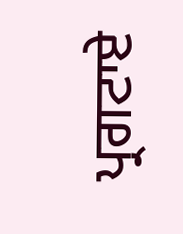ਪ੍ਰਗਟਾਏ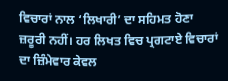ਵਿਚਾਰਾਂ ਨਾਲ ‘ਲਿਖਾਰੀ’ ਦਾ ਸਹਿਮਤ ਹੋਣਾ ਜ਼ਰੂਰੀ ਨਹੀਂ। ਹਰ ਲਿਖਤ ਵਿਚ ਪ੍ਰਗਟਾਏ ਵਿਚਾਰਾਂ ਦਾ ਜ਼ਿੰਮੇਵਾਰ ਕੇਵਲ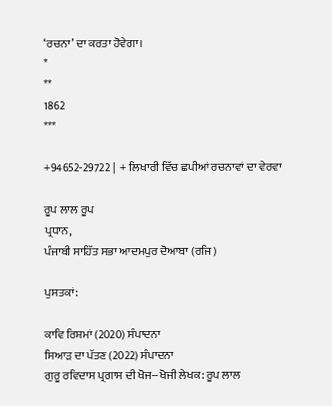‘ਰਚਨਾ’ ਦਾ ਕਰਤਾ ਹੋਵੇਗਾ।
*
**
1862
***

+94652-29722 |  + ਲਿਖਾਰੀ ਵਿੱਚ ਛਪੀਆਂ ਰਚਨਾਵਾਂ ਦਾ ਵੇਰਵਾ

ਰੂਪ ਲਾਲ ਰੂਪ
ਪ੍ਰਧਾਨ,
ਪੰਜਾਬੀ ਸਾਹਿੱਤ ਸਭਾ ਆਦਮਪੁਰ ਦੋਆਬਾ (ਰਜਿ)

ਪੁਸਤਕਾਂ:

ਕਾਵਿ ਰਿਸ਼ਮਾਂ (2020) ਸੰਪਾਦਨਾ
ਸਿਆੜ ਦਾ ਪੱਤਣ (2022) ਸੰਪਾਦਨਾ
ਗੁਰੂ ਰਵਿਦਾਸ ਪ੍ਰਗਾਸ ਦੀ ਖੋਜ--ਖੋਜੀ ਲੇਖਕ: ਰੂਪ ਲਾਲ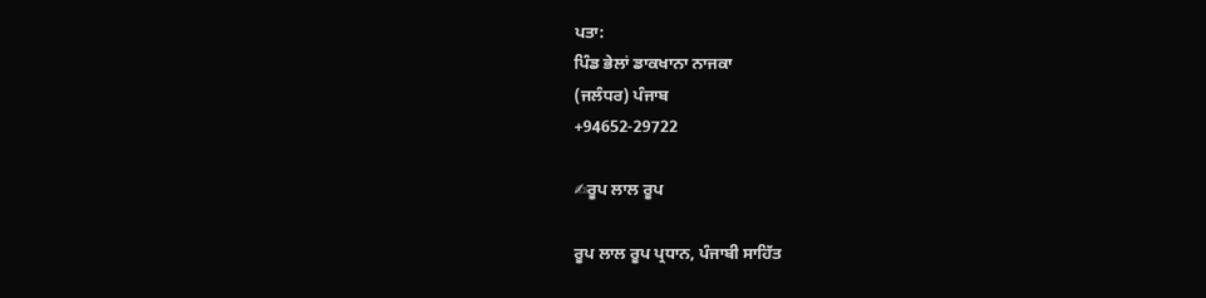ਪਤਾ:
ਪਿੰਡ ਭੇਲਾਂ ਡਾਕਖਾਨਾ ਨਾਜਕਾ
(ਜਲੰਧਰ) ਪੰਜਾਬ
+94652-29722

✍ਰੂਪ ਲਾਲ ਰੂਪ

ਰੂਪ ਲਾਲ ਰੂਪ ਪ੍ਰਧਾਨ, ਪੰਜਾਬੀ ਸਾਹਿੱਤ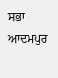ਸਭਾ ਆਦਮਪੁਰ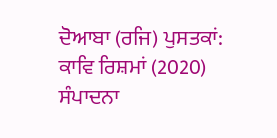ਦੋਆਬਾ (ਰਜਿ) ਪੁਸਤਕਾਂ: ਕਾਵਿ ਰਿਸ਼ਮਾਂ (2020) ਸੰਪਾਦਨਾ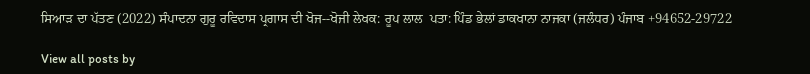ਸਿਆੜ ਦਾ ਪੱਤਣ (2022) ਸੰਪਾਦਨਾ ਗੁਰੂ ਰਵਿਦਾਸ ਪ੍ਰਗਾਸ ਦੀ ਖੋਜ--ਖੋਜੀ ਲੇਖਕ: ਰੂਪ ਲਾਲ  ਪਤਾ: ਪਿੰਡ ਭੇਲਾਂ ਡਾਕਖਾਨਾ ਨਾਜਕਾ (ਜਲੰਧਰ) ਪੰਜਾਬ +94652-29722

View all posts by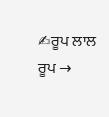✍ਰੂਪ ਲਾਲ ਰੂਪ →